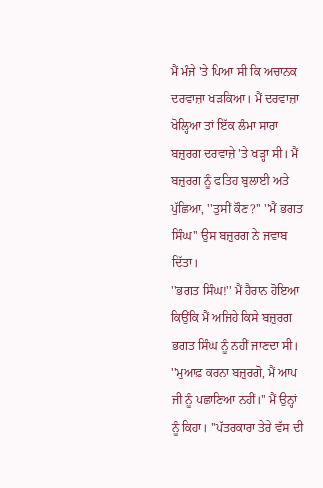ਮੈਂ ਮੰਜੇ 'ਤੇ ਪਿਆ ਸੀ ਕਿ ਅਚਾਨਕ ਦਰਵਾਜ਼ਾ ਖੜਕਿਆ। ਮੈਂ ਦਰਵਾਜ਼ਾ ਖੋਲ੍ਹਿਆ ਤਾਂ ਇੱਕ ਲੰਮਾ ਸਾਰਾ ਬਜ਼ੁਰਗ ਦਰਵਾਜ਼ੇ 'ਤੇ ਖੜ੍ਹਾ ਸੀ। ਮੈਂ ਬਜ਼ੁਰਗ ਨੂੰ ਫਤਿਹ ਬੁਲਾਈ ਅਤੇ ਪੁੱਛਿਆ, ''ਤੁਸੀਂ ਕੌਣ?'' ''ਮੈਂ ਭਗਤ ਸਿੰਘ'' ਉਸ ਬਜ਼ੁਰਗ ਨੇ ਜਵਾਬ ਦਿੱਤਾ।
''ਭਗਤ ਸਿੰਘ!'' ਮੈਂ ਹੈਰਾਨ ਹੋਇਆ ਕਿਉਂਕਿ ਮੈਂ ਅਜਿਹੇ ਕਿਸੇ ਬਜ਼ੁਰਗ ਭਗਤ ਸਿੰਘ ਨੂੰ ਨਹੀਂ ਜਾਣਦਾ ਸੀ। ''ਮੁਆਫ਼ ਕਰਨਾ ਬਜ਼ੁਰਗੋ, ਮੈਂ ਆਪ ਜੀ ਨੂੰ ਪਛਾਣਿਆ ਨਹੀਂ।'' ਮੈਂ ਉਨ੍ਹਾਂ ਨੂੰ ਕਿਹਾ। ''ਪੱਤਰਕਾਰਾ ਤੇਰੇ ਵੱਸ ਦੀ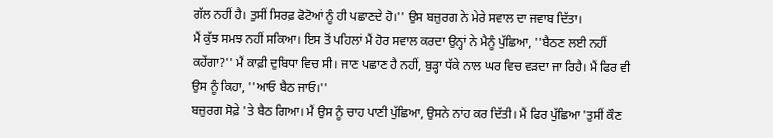ਗੱਲ ਨਹੀਂ ਹੈ। ਤੁਸੀਂ ਸਿਰਫ਼ ਫੋਟੋਆਂ ਨੂੰ ਹੀ ਪਛਾਣਦੇ ਹੋ।'' ਉਸ ਬਜ਼ੁਰਗ ਨੇ ਮੇਰੇ ਸਵਾਲ ਦਾ ਜਵਾਬ ਦਿੱਤਾ।
ਮੈਂ ਕੁੱਝ ਸਮਝ ਨਹੀਂ ਸਕਿਆ। ਇਸ ਤੋਂ ਪਹਿਲਾਂ ਮੈਂ ਹੋਰ ਸਵਾਲ ਕਰਦਾ ਉਨ੍ਹਾਂ ਨੇ ਮੈਨੂੰ ਪੁੱਛਿਆ, ''ਬੈਠਣ ਲਈ ਨਹੀਂ ਕਹੇਂਗਾ?'' ਮੈਂ ਕਾਫ਼ੀ ਦੁਬਿਧਾ ਵਿਚ ਸੀ। ਜਾਣ ਪਛਾਣ ਹੈ ਨਹੀਂ, ਬੁੜ੍ਹਾ ਧੱਕੇ ਨਾਲ ਘਰ ਵਿਚ ਵੜਦਾ ਜਾ ਰਿਹੈ। ਮੈਂ ਫਿਰ ਵੀ ਉਸ ਨੂੰ ਕਿਹਾ, ''ਆਓ ਬੈਠ ਜਾਓ।''
ਬਜ਼ੁਰਗ ਸੋਫ਼ੇ 'ਤੇ ਬੈਠ ਗਿਆ। ਮੈਂ ਉਸ ਨੂੰ ਚਾਹ ਪਾਣੀ ਪੁੱਛਿਆ, ਉਸਨੇ ਨਾਂਹ ਕਰ ਦਿੱਤੀ। ਮੈਂ ਫਿਰ ਪੁੱਛਿਆ 'ਤੁਸੀਂ ਕੌਣ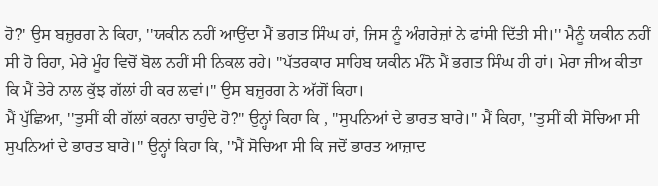ਹੋ?' ਉਸ ਬਜ਼ੁਰਗ ਨੇ ਕਿਹਾ, ''ਯਕੀਨ ਨਹੀਂ ਆਉਂਦਾ ਮੈਂ ਭਗਤ ਸਿੰਘ ਹਾਂ, ਜਿਸ ਨੂੰ ਅੰਗਰੇਜ਼ਾਂ ਨੇ ਫਾਂਸੀ ਦਿੱਤੀ ਸੀ।'' ਮੈਨੂੰ ਯਕੀਨ ਨਹੀਂ
ਸੀ ਹੋ ਰਿਹਾ, ਮੇਰੇ ਮੂੰਹ ਵਿਚੋਂ ਬੋਲ ਨਹੀਂ ਸੀ ਨਿਕਲ ਰਹੇ। ''ਪੱਤਰਕਾਰ ਸਾਹਿਬ ਯਕੀਨ ਮੰਨੋ ਮੈਂ ਭਗਤ ਸਿੰਘ ਹੀ ਹਾਂ। ਮੇਰਾ ਜੀਅ ਕੀਤਾ ਕਿ ਮੈਂ ਤੇਰੇ ਨਾਲ ਕੁੱਝ ਗੱਲਾਂ ਹੀ ਕਰ ਲਵਾਂ।'' ਉਸ ਬਜ਼ੁਰਗ ਨੇ ਅੱਗੋਂ ਕਿਹਾ।
ਮੈਂ ਪੁੱਛਿਆ, ''ਤੁਸੀਂ ਕੀ ਗੱਲਾਂ ਕਰਨਾ ਚਾਹੁੰਦੇ ਹੋ?'' ਉਨ੍ਹਾਂ ਕਿਹਾ ਕਿ , ''ਸੁਪਨਿਆਂ ਦੇ ਭਾਰਤ ਬਾਰੇ।'' ਮੈਂ ਕਿਹਾ, ''ਤੁਸੀਂ ਕੀ ਸੋਚਿਆ ਸੀ ਸੁਪਨਿਆਂ ਦੇ ਭਾਰਤ ਬਾਰੇ।'' ਉਨ੍ਹਾਂ ਕਿਹਾ ਕਿ, ''ਮੈਂ ਸੋਚਿਆ ਸੀ ਕਿ ਜਦੋਂ ਭਾਰਤ ਆਜ਼ਾਦ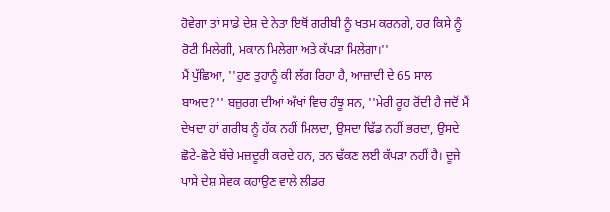ਹੋਵੇਗਾ ਤਾਂ ਸਾਡੇ ਦੇਸ਼ ਦੇ ਨੇਤਾ ਇਥੋਂ ਗਰੀਬੀ ਨੂੰ ਖਤਮ ਕਰਨਗੇ, ਹਰ ਕਿਸੇ ਨੂੰ ਰੋਟੀ ਮਿਲੇਗੀ, ਮਕਾਨ ਮਿਲੇਗਾ ਅਤੇ ਕੱਪੜਾ ਮਿਲੇਗਾ।''
ਮੈਂ ਪੁੱਛਿਆ, ''ਹੁਣ ਤੁਹਾਨੂੰ ਕੀ ਲੱਗ ਰਿਹਾ ਹੈ, ਆਜ਼ਾਦੀ ਦੇ 65 ਸਾਲ ਬਾਅਦ?'' ਬਜ਼ੁਰਗ ਦੀਆਂ ਅੱਖਾਂ ਵਿਚ ਹੰਝੂ ਸਨ, ''ਮੇਰੀ ਰੂਹ ਰੋਂਦੀ ਹੈ ਜਦੋਂ ਮੈਂ ਦੇਖਦਾ ਹਾਂ ਗਰੀਬ ਨੂੰ ਹੱਕ ਨਹੀਂ ਮਿਲਦਾ, ਉਸਦਾ ਢਿੱਡ ਨਹੀਂ ਭਰਦਾ, ਉਸਦੇ ਛੋਟੇ-ਛੋਟੇ ਬੱਚੇ ਮਜ਼ਦੂਰੀ ਕਰਦੇ ਹਨ, ਤਨ ਢੱਕਣ ਲਈ ਕੱਪੜਾ ਨਹੀਂ ਹੈ। ਦੂਜੇ ਪਾਸੇ ਦੇਸ਼ ਸੇਵਕ ਕਹਾਉਣ ਵਾਲੇ ਲੀਡਰ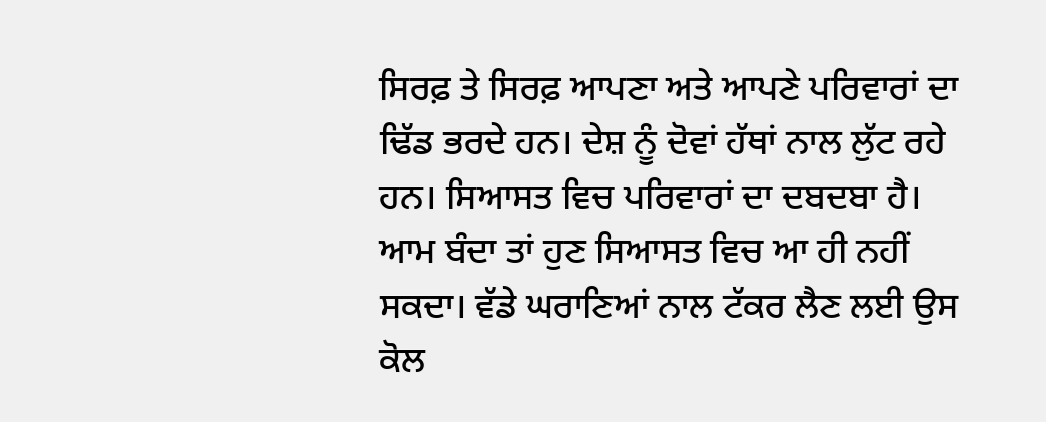ਸਿਰਫ਼ ਤੇ ਸਿਰਫ਼ ਆਪਣਾ ਅਤੇ ਆਪਣੇ ਪਰਿਵਾਰਾਂ ਦਾ ਢਿੱਡ ਭਰਦੇ ਹਨ। ਦੇਸ਼ ਨੂੰ ਦੋਵਾਂ ਹੱਥਾਂ ਨਾਲ ਲੁੱਟ ਰਹੇ ਹਨ। ਸਿਆਸਤ ਵਿਚ ਪਰਿਵਾਰਾਂ ਦਾ ਦਬਦਬਾ ਹੈ। ਆਮ ਬੰਦਾ ਤਾਂ ਹੁਣ ਸਿਆਸਤ ਵਿਚ ਆ ਹੀ ਨਹੀਂ ਸਕਦਾ। ਵੱਡੇ ਘਰਾਣਿਆਂ ਨਾਲ ਟੱਕਰ ਲੈਣ ਲਈ ਉਸ ਕੋਲ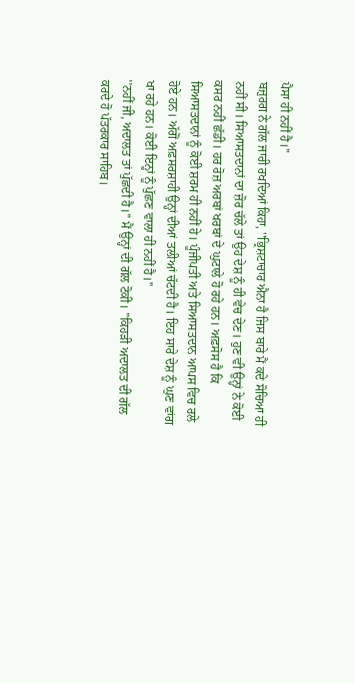ਪੈਸਾ ਹੀ ਨਹੀਂ ਹੈ।''
ਬਜ਼ੁਰਗ ਨੇ ਗੱਲ ਜਾਰੀ ਰਖਦਿਆਂ ਕਿਹਾ, ''ਭ੍ਰਿਸ਼ਟਾਚਾਰ ਐਨਾ ਹੈ ਜਿਸ ਬਾਰੇ ਮੈਂ ਕਦੇ ਸੋਚਿਆ ਹੀ ਨਹੀਂ ਸੀ। ਸਿਆਸਤਦਾਨਾਂ ਦਾ ਜ਼ੋਰ ਚੱਲੇ ਤਾਂ ਉਹ ਦੇਸ਼ ਨੂੰ ਹੀ ਵੇਚ ਦੇਣ। ਹੁਣ ਵੀ ਉਨ੍ਹਾਂ ਨੇ ਕੋਈ ਕਸਰ ਨਹੀਂ ਛੱਡੀ। ਹਰ ਰੋਜ਼ ਅਰਬਾਂ ਖਰਬਾਂ ਦੇ ਘੁਟਾਲੇ ਹੋ ਰਹੇ ਹਨ। ਅਫ਼ਸੋਸ ਹੈ ਕਿ ਸਿਆਸਤਦਾਨਾਂ ਨੂੰ ਕੋਈ ਸ਼ਰਮ ਹੀ ਨਹੀਂ ਹੇ। ਪੂੰਜੀਪਤੀ ਅਤੇ ਸਿਆਸਤਦਾਨ ਆਪਸ ਵਿਚ ਰਲੇ ਹੋਏ ਹਨ। ਅੱਗੋਂ ਅਫ਼ਸਰਸ਼ਾਹੀ ਉਨ੍ਹਾਂ ਦੀਆਂ ਤਲੀਆਂ ਚੱਟਦੀ ਹੈ। ਇਹ ਸਾਰੇ ਦੇਸ਼ ਨੂੰ ਘੁਣ ਵਾਂਗ ਖਾ ਰਹੇ ਹਨ। ਕੋਈ ਇਨ੍ਹਾਂ ਨੂੰ ਪੁੱਛਣ ਵਾਲਾ ਹੀ ਨਹੀਂ ਹੈ।''
''ਨਹੀਂ ਜੀ, ਅਦਾਲਤ ਤਾਂ ਪੁੱਛਦੀ ਹੈ।'' ਮੈਂ ਉਨ੍ਹਾਂ ਦੀ ਗੱਲ ਟੋਕੀ। ''ਕਿਹੜੀ ਅਦਾਲਤ ਦੀ ਗੱਲ ਕਰਦੇ ਹੋ ਪੱਤਰਕਾਰ ਸਾਹਿਬ।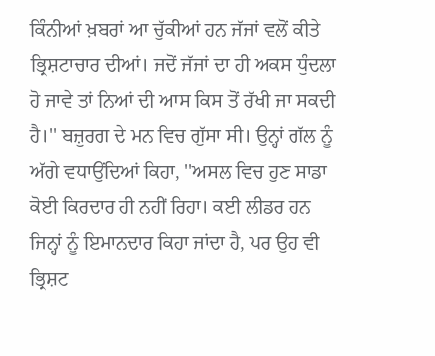ਕਿੰਨੀਆਂ ਖ਼ਬਰਾਂ ਆ ਚੁੱਕੀਆਂ ਹਨ ਜੱਜਾਂ ਵਲੋਂ ਕੀਤੇ ਭ੍ਰਿਸ਼ਟਾਚਾਰ ਦੀਆਂ। ਜਦੋਂ ਜੱਜਾਂ ਦਾ ਹੀ ਅਕਸ ਧੁੰਦਲਾ ਹੋ ਜਾਵੇ ਤਾਂ ਨਿਆਂ ਦੀ ਆਸ ਕਿਸ ਤੋਂ ਰੱਖੀ ਜਾ ਸਕਦੀ ਹੈ।'' ਬਜ਼ੁਰਗ ਦੇ ਮਨ ਵਿਚ ਗੁੱਸਾ ਸੀ। ਉਨ੍ਹਾਂ ਗੱਲ ਨੂੰ ਅੱਗੇ ਵਧਾਉਂਦਿਆਂ ਕਿਹਾ, ''ਅਸਲ ਵਿਚ ਹੁਣ ਸਾਡਾ ਕੋਈ ਕਿਰਦਾਰ ਹੀ ਨਹੀਂ ਰਿਹਾ। ਕਈ ਲੀਡਰ ਹਨ ਜਿਨ੍ਹਾਂ ਨੂੰ ਇਮਾਨਦਾਰ ਕਿਹਾ ਜਾਂਦਾ ਹੈ, ਪਰ ਉਹ ਵੀ ਭ੍ਰਿਸ਼ਟ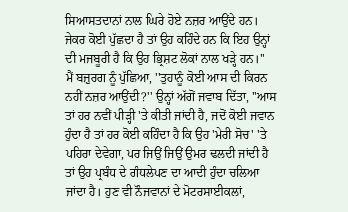ਸਿਆਸਤਦਾਨਾਂ ਨਾਲ ਘਿਰੇ ਹੋਏ ਨਜ਼ਰ ਆਉਂਦੇ ਹਨ। ਜੇਕਰ ਕੋਈ ਪੁੱਛਦਾ ਹੈ ਤਾਂ ਉਹ ਕਹਿੰਦੇ ਹਨ ਕਿ ਇਹ ਉਨ੍ਹਾਂ ਦੀ ਮਜਬੂਰੀ ਹੈ ਕਿ ਉਹ ਭ੍ਰਿਸ਼ਟ ਲੋਕਾਂ ਨਾਲ ਖੜ੍ਹੇ ਹਨ।''
ਮੈਂ ਬਜ਼ੁਰਗ ਨੂੰ ਪੁੱਛਿਆ, ''ਤੁਹਾਨੂੰ ਕੋਈ ਆਸ ਦੀ ਕਿਰਨ ਨਹੀਂ ਨਜ਼ਰ ਆਉਂਦੀ?'' ਉਨ੍ਹਾਂ ਅੱਗੋਂ ਜਵਾਬ ਦਿੱਤਾ, ''ਆਸ ਤਾਂ ਹਰ ਨਵੀਂ ਪੀੜ੍ਹੀ 'ਤੇ ਕੀਤੀ ਜਾਂਦੀ ਹੈ, ਜਦੋਂ ਕੋਈ ਜਵਾਨ ਹੁੰਦਾ ਹੈ ਤਾਂ ਹਰ ਕੋਈ ਕਹਿੰਦਾ ਹੈ ਕਿ ਉਹ 'ਮੇਰੀ ਸੋਚ' 'ਤੇ ਪਹਿਰਾ ਦੇਵੇਗਾ, ਪਰ ਜਿਉਂ ਜਿਉਂ ਉਮਰ ਢਲਦੀ ਜਾਂਦੀ ਹੈ ਤਾਂ ਉਹ ਪ੍ਰਬੰਧ ਦੇ ਗੰਧਲੇਪਣ ਦਾ ਆਦੀ ਹੁੰਦਾ ਚਲਿਆ ਜਾਂਦਾ ਹੈ। ਹੁਣ ਵੀ ਨੌਜਵਾਨਾਂ ਦੇ ਮੋਟਰਸਾਈਕਲਾਂ,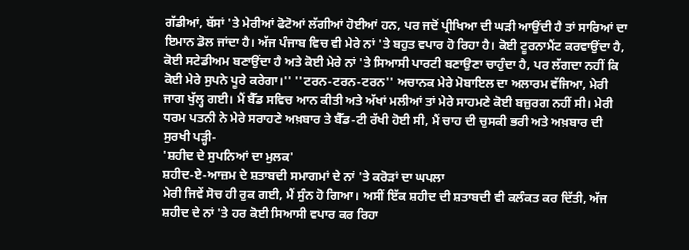ਗੱਡੀਆਂ, ਬੱਸਾਂ 'ਤੇ ਮੇਰੀਆਂ ਫੋਟੋਆਂ ਲੱਗੀਆਂ ਹੋਈਆਂ ਹਨ, ਪਰ ਜਦੋਂ ਪ੍ਰੀਖਿਆ ਦੀ ਘੜੀ ਆਉਂਦੀ ਹੈ ਤਾਂ ਸਾਰਿਆਂ ਦਾ ਇਮਾਨ ਡੋਲ ਜਾਂਦਾ ਹੈ। ਅੱਜ ਪੰਜਾਬ ਵਿਚ ਵੀ ਮੇਰੇ ਨਾਂ 'ਤੇ ਬਹੁਤ ਵਪਾਰ ਹੋ ਰਿਹਾ ਹੈ। ਕੋਈ ਟੂਰਨਾਮੈਂਟ ਕਰਵਾਉਂਦਾ ਹੈ, ਕੋਈ ਸਟੇਡੀਅਮ ਬਣਾਉਂਦਾ ਹੈ ਅਤੇ ਕੋਈ ਮੇਰੇ ਨਾਂ 'ਤੇ ਸਿਆਸੀ ਪਾਰਟੀ ਬਣਾਉਣਾ ਚਾਹੁੰਦਾ ਹੈ, ਪਰ ਲੱਗਦਾ ਨਹੀਂ ਕਿ ਕੋਈ ਮੇਰੇ ਸੁਪਨੇ ਪੂਰੇ ਕਰੇਗਾ।'' ''ਟਰਨ-ਟਰਨ-ਟਰਨ'' ਅਚਾਨਕ ਮੇਰੇ ਮੋਬਾਇਲ ਦਾ ਅਲਾਰਮ ਵੱਜਿਆ, ਮੇਰੀ ਜਾਗ ਖੁੱਲ੍ਹ ਗਈ। ਮੈਂ ਬੈੱਡ ਸਵਿਚ ਆਨ ਕੀਤੀ ਅਤੇ ਅੱਖਾਂ ਮਲੀਆਂ ਤਾਂ ਮੇਰੇ ਸਾਹਮਣੇ ਕੋਈ ਬਜ਼ੁਰਗ ਨਹੀਂ ਸੀ। ਮੇਰੀ ਧਰਮ ਪਤਨੀ ਨੇ ਮੇਰੇ ਸਰਾਹਣੇ ਅਖ਼ਬਾਰ ਤੇ ਬੈੱਡ-ਟੀ ਰੱਖੀ ਹੋਈ ਸੀ, ਮੈਂ ਚਾਹ ਦੀ ਚੁਸਕੀ ਭਰੀ ਅਤੇ ਅਖ਼ਬਾਰ ਦੀ ਸੁਰਖੀ ਪੜ੍ਹੀ-
'ਸ਼ਹੀਦ ਦੇ ਸੁਪਨਿਆਂ ਦਾ ਮੁਲਕ'
ਸ਼ਹੀਦ-ਏ-ਆਜ਼ਮ ਦੇ ਸ਼ਤਾਬਦੀ ਸਮਾਗਮਾਂ ਦੇ ਨਾਂ 'ਤੇ ਕਰੋੜਾਂ ਦਾ ਘਪਲਾ
ਮੇਰੀ ਜਿਵੇਂ ਸੋਚ ਹੀ ਰੁਕ ਗਈ, ਮੈਂ ਸੁੰਨ ਹੋ ਗਿਆ। ਅਸੀਂ ਇੱਕ ਸ਼ਹੀਦ ਦੀ ਸ਼ਤਾਬਦੀ ਵੀ ਕਲੰਕਤ ਕਰ ਦਿੱਤੀ, ਅੱਜ ਸ਼ਹੀਦ ਦੇ ਨਾਂ 'ਤੇ ਹਰ ਕੋਈ ਸਿਆਸੀ ਵਪਾਰ ਕਰ ਰਿਹਾ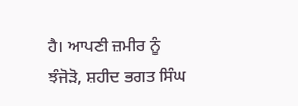ਹੈ। ਆਪਣੀ ਜ਼ਮੀਰ ਨੂੰ ਝੰਜੋੜੋ, ਸ਼ਹੀਦ ਭਗਤ ਸਿੰਘ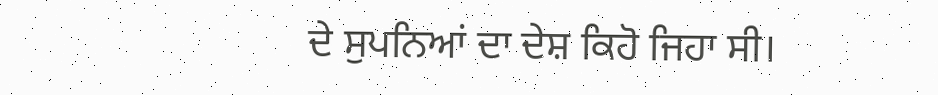ਦੇ ਸੁਪਨਿਆਂ ਦਾ ਦੇਸ਼ ਕਿਹੋ ਜਿਹਾ ਸੀ।